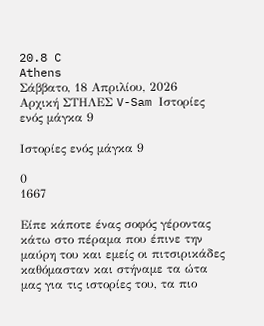20.8 C
Athens
Σάββατο, 18 Απριλίου, 2026
Αρχική ΣΤΗΛΕΣ V-Sam Ιστορίες ενός μάγκα 9

Ιστορίες ενός μάγκα 9

0
1667

Είπε κάποτε ένας σοφός γέροντας κάτω στο πέραμα που έπινε την μαύρη του και εμείς οι πιτσιρικάδες καθόμασταν και στήναμε τα ώτα μας για τις ιστορίες του, τα πιο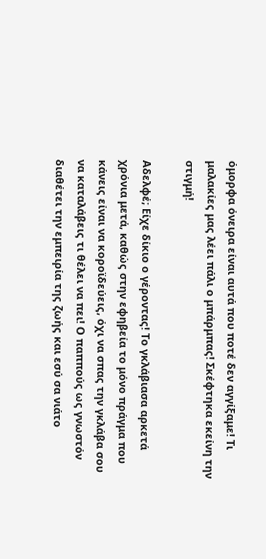όμορφα όνειρα είναι αυτά που ποτέ δεν αγγίξαμε! Τι μαλακίες μας λέει πάλι ο μπάρμπας! Σκέφτηκα εκείνη την στιγμή!

Αδελφέ; Είχε δίκιο ο γέροντας! Το γκλάβιασα αρκετά χρόνια μετά, καθώς στην εφηβεία το μόνο πράγμα που κάνεις είναι να κοροϊδεύεις, όχι να σπας την γκλάβα σου να καταλάβεις τι θέλει να πει! Ο παππούς ως γνωστόν διαθέτει την εμπειρία της ζωής και εσύ σα νιάτο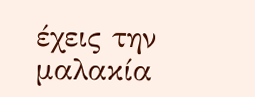έχεις την μαλακία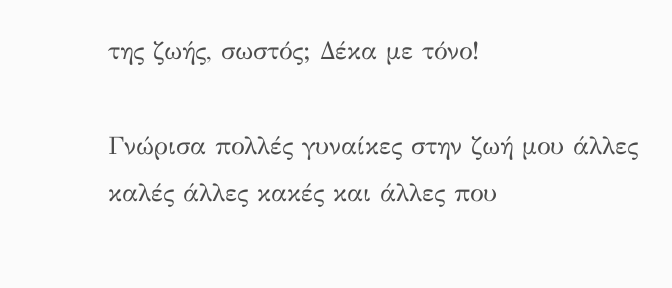της ζωής, σωστός; Δέκα με τόνο!

Γνώρισα πολλές γυναίκες στην ζωή μου άλλες καλές άλλες κακές και άλλες που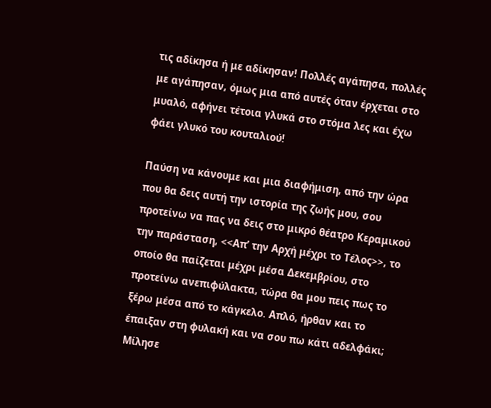τις αδίκησα ή με αδίκησαν! Πολλές αγάπησα, πολλές με αγάπησαν, όμως μια από αυτές όταν έρχεται στο μυαλό, αφήνει τέτοια γλυκά στο στόμα λες και έχω φάει γλυκό του κουταλιού!

Παύση να κάνουμε και μια διαφήμιση, από την ώρα που θα δεις αυτή την ιστορία της ζωής μου, σου προτείνω να πας να δεις στο μικρό θέατρο Κεραμικού την παράσταση, <<Απ’ την Αρχή μέχρι το Τέλος>>, το οποίο θα παίζεται μέχρι μέσα Δεκεμβρίου, στο προτείνω ανεπιφύλακτα, τώρα θα μου πεις πως το ξέρω μέσα από το κάγκελο. Απλό, ήρθαν και το έπαιξαν στη φυλακή και να σου πω κάτι αδελφάκι; Μίλησε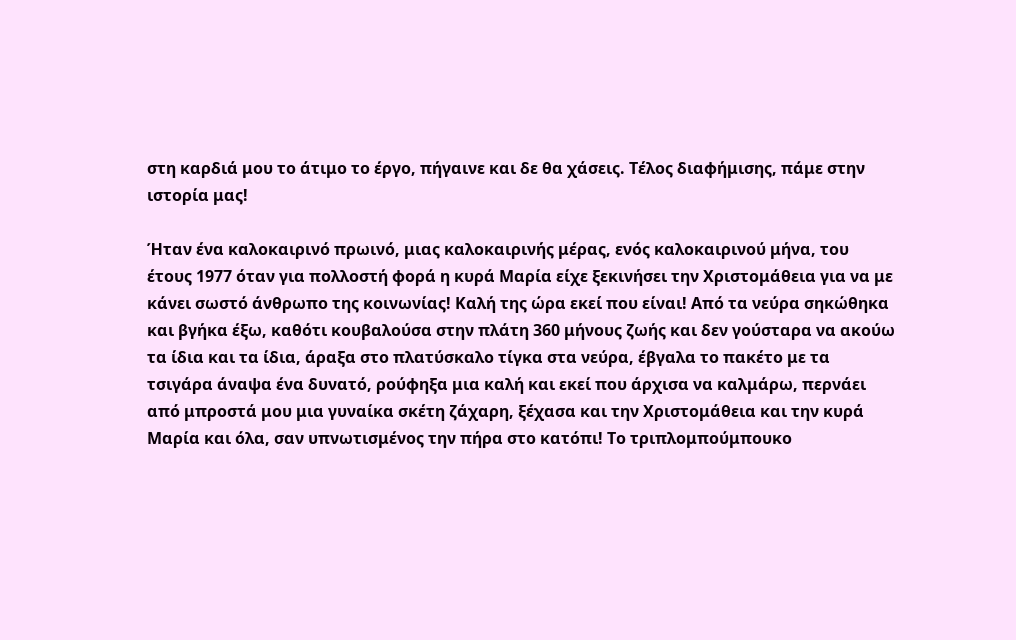στη καρδιά μου το άτιμο το έργο, πήγαινε και δε θα χάσεις. Τέλος διαφήμισης, πάμε στην ιστορία μας!

Ήταν ένα καλοκαιρινό πρωινό, μιας καλοκαιρινής μέρας, ενός καλοκαιρινού μήνα, του έτους 1977 όταν για πολλοστή φορά η κυρά Μαρία είχε ξεκινήσει την Χριστομάθεια για να με κάνει σωστό άνθρωπο της κοινωνίας! Καλή της ώρα εκεί που είναι! Από τα νεύρα σηκώθηκα και βγήκα έξω, καθότι κουβαλούσα στην πλάτη 360 μήνους ζωής και δεν γούσταρα να ακούω τα ίδια και τα ίδια, άραξα στο πλατύσκαλο τίγκα στα νεύρα, έβγαλα το πακέτο με τα τσιγάρα άναψα ένα δυνατό, ρούφηξα μια καλή και εκεί που άρχισα να καλμάρω, περνάει από μπροστά μου μια γυναίκα σκέτη ζάχαρη, ξέχασα και την Χριστομάθεια και την κυρά Μαρία και όλα, σαν υπνωτισμένος την πήρα στο κατόπι! Το τριπλομπούμπουκο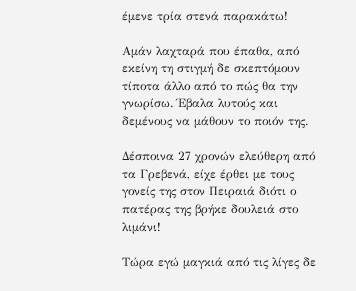έμενε τρία στενά παρακάτω!

Αμάν λαχταρά που έπαθα, από εκείνη τη στιγμή δε σκεπτόμουν τίποτα άλλο από το πώς θα την γνωρίσω. Έβαλα λυτούς και δεμένους να μάθουν το ποιόν της.

Δέσποινα 27 χρονών ελεύθερη από τα Γρεβενά, είχε έρθει με τους γονείς της στον Πειραιά διότι ο πατέρας της βρήκε δουλειά στο λιμάνι!

Τώρα εγώ μαγκιά από τις λίγες δε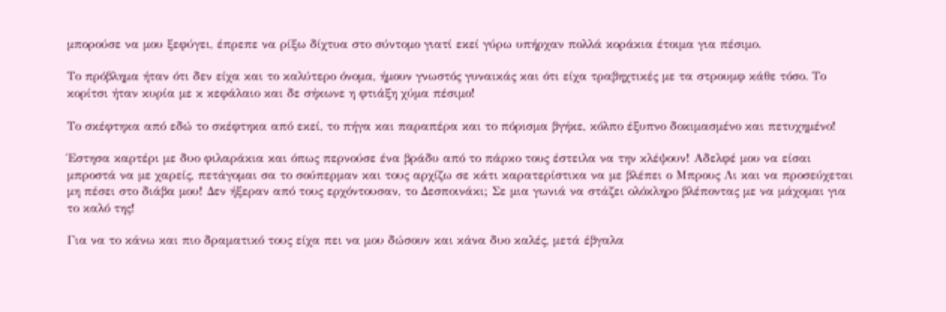μπορούσε να μου ξεφύγει, έπρεπε να ρίξω δίχτυα στο σύντομο γιατί εκεί γύρω υπήρχαν πολλά κοράκια έτοιμα για πέσιμο.

Το πρόβλημα ήταν ότι δεν είχα και το καλύτερο όνομα, ήμουν γνωστός γυναικάς και ότι είχα τραβηχτικές με τα στρουμφ κάθε τόσο. Το κορίτσι ήταν κυρία με κ κεφάλαιο και δε σήκωνε η φτιάξη χύμα πέσιμο!

Το σκέφτηκα από εδώ το σκέφτηκα από εκεί, το πήγα και παραπέρα και το πόρισμα βγήκε, κόλπο έξυπνο δοκιμασμένο και πετυχημένο!

Έστησα καρτέρι με δυο φιλαράκια και όπως περνούσε ένα βράδυ από το πάρκο τους έστειλα να την κλέψουν! Αδελφέ μου να είσαι μπροστά να με χαρείς, πετάγομαι σα το σούπερμαν και τους αρχίζω σε κάτι καρατερίστικα να με βλέπει ο Μπρους Λι και να προσεύχεται μη πέσει στο διάβα μου! Δεν ήξεραν από τους ερχόντουσαν, το Δεσποινάκι; Σε μια γωνιά να στάζει ολόκληρο βλέποντας με να μάχομαι για το καλό της!

Για να το κάνω και πιο δραματικό τους είχα πει να μου δώσουν και κάνα δυο καλές, μετά έβγαλα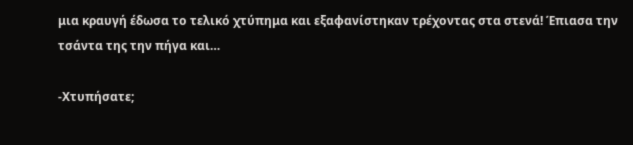μια κραυγή έδωσα το τελικό χτύπημα και εξαφανίστηκαν τρέχοντας στα στενά! Έπιασα την τσάντα της την πήγα και…

-Χτυπήσατε;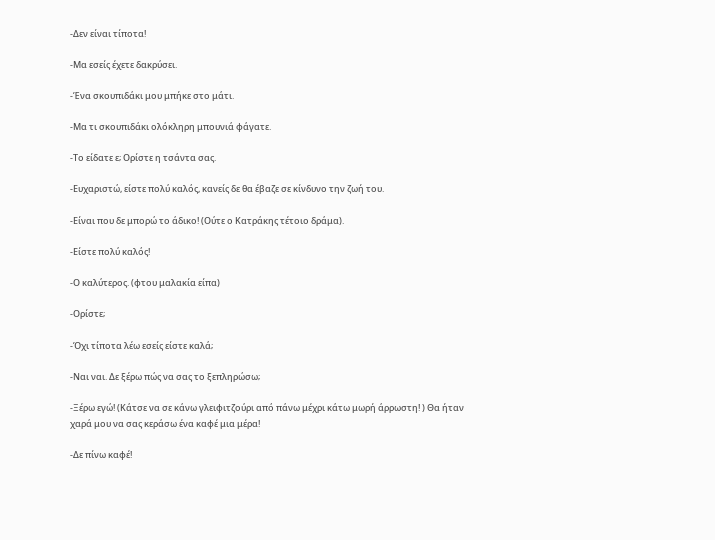-Δεν είναι τίποτα!

-Μα εσείς έχετε δακρύσει.

-Ένα σκουπιδάκι μου μπήκε στο μάτι.

-Μα τι σκουπιδάκι ολόκληρη μπουνιά φάγατε.

-Το είδατε ε; Ορίστε η τσάντα σας.

-Ευχαριστώ, είστε πολύ καλός, κανείς δε θα έβαζε σε κίνδυνο την ζωή του.

-Είναι που δε μπορώ το άδικο! (Ούτε ο Κατράκης τέτοιο δράμα).

-Είστε πολύ καλός!

-Ο καλύτερος. (φτου μαλακία είπα)

-Ορίστε;

-Όχι τίποτα λέω εσείς είστε καλά;

-Ναι ναι. Δε ξέρω πώς να σας το ξεπληρώσω;

-Ξέρω εγώ! (Κάτσε να σε κάνω γλειφιτζούρι από πάνω μέχρι κάτω μωρή άρρωστη! ) Θα ήταν χαρά μου να σας κεράσω ένα καφέ μια μέρα!

-Δε πίνω καφέ!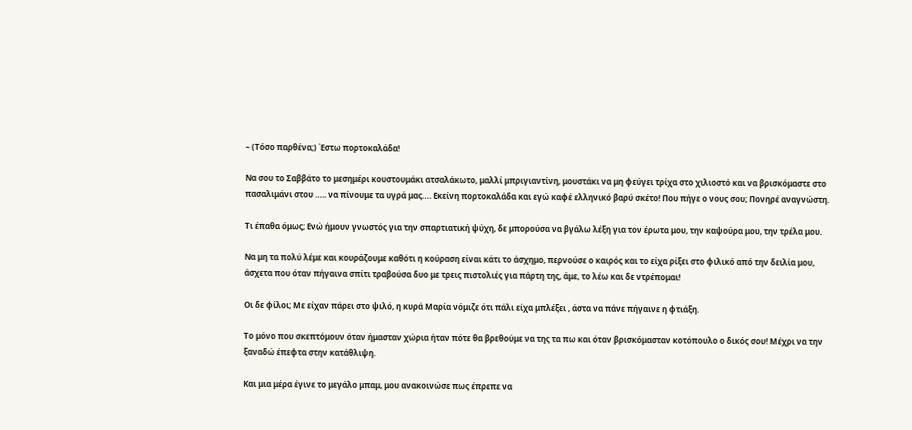– (Τόσο παρθένα;) Έστω πορτοκαλάδα!

Να σου το Σαββάτο το μεσημέρι κουστουμάκι ατσαλάκωτο, μαλλί μπριγιαντίνη, μουστάκι να μη φεύγει τρίχα στο χιλιοστό και να βρισκόμαστε στο πασαλιμάνι στου ….. να πίνουμε τα υγρά μας…. Εκείνη πορτοκαλάδα και εγώ καφέ ελληνικό βαρύ σκέτο! Που πήγε ο νους σου; Πονηρέ αναγνώστη.

Τι έπαθα όμως; Ενώ ήμουν γνωστός για την σπαρτιατική ψύχη, δε μπορούσα να βγάλω λέξη για τον έρωτα μου, την καψούρα μου, την τρέλα μου.

Να μη τα πολύ λέμε και κουράζουμε καθότι η κούραση είναι κάτι το άσχημο, περνούσε ο καιρός και το είχα ρίξει στο φιλικό από την δειλία μου, άσχετα που όταν πήγαινα σπίτι τραβούσα δυο με τρεις πιστολιές για πάρτη της, άμε, το λέω και δε ντρέπομαι!

Οι δε φίλοι; Με είχαν πάρει στο ψιλό, η κυρά Μαρία νόμιζε ότι πάλι είχα μπλέξει , άστα να πάνε πήγαινε η φτιάξη.

Το μόνο που σκεπτόμουν όταν ήμασταν χώρια ήταν πότε θα βρεθούμε να της τα πω και όταν βρισκόμασταν κοτόπουλο ο δικός σου! Μέχρι να την ξαναδώ έπεφτα στην κατάθλιψη.

Και μια μέρα έγινε το μεγάλο μπαμ, μου ανακοινώσε πως έπρεπε να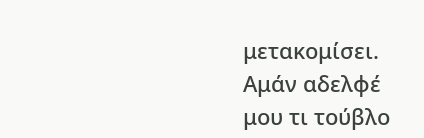μετακομίσει. Αμάν αδελφέ μου τι τούβλο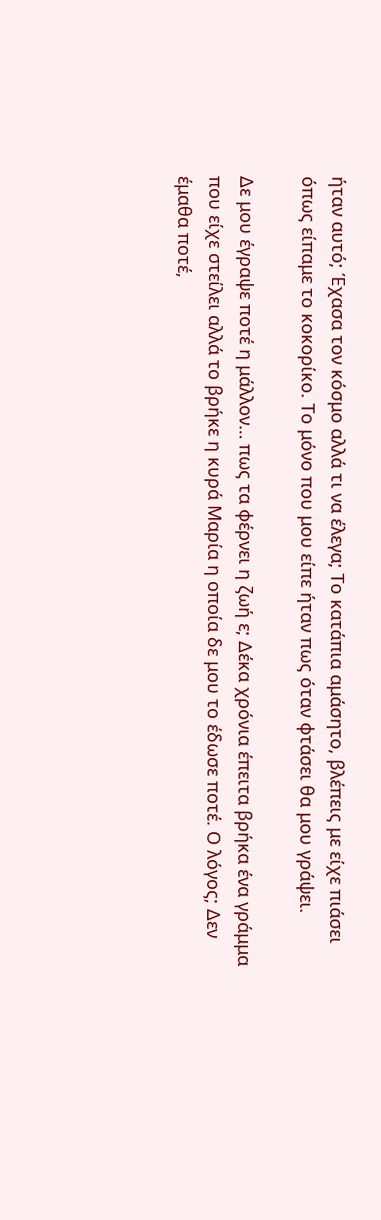ήταν αυτό; Έχασα τον κόσμο αλλά τι να έλεγα; Το κατάπια αμάσητο, βλέπεις με είχε πιάσει όπως είπαμε το κοκορίκο. Το μόνο που μου είπε ήταν πως όταν φτάσει θα μου γράψει.

Δε μου έγραψε ποτέ η μάλλον… πως τα φέρνει η ζωή ε; Δέκα χρόνια έπειτα βρήκα ένα γράμμα που είχε στείλει αλλά το βρήκε η κυρά Μαρία η οποία δε μου το έδωσε ποτέ. Ο λόγος; Δεν έμαθα ποτέ,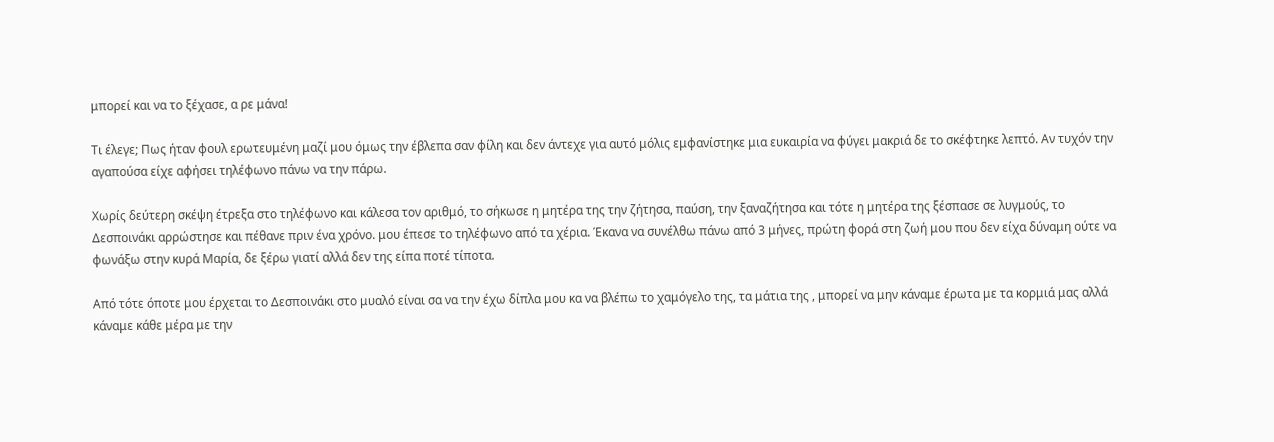μπορεί και να το ξέχασε, α ρε μάνα!

Τι έλεγε; Πως ήταν φουλ ερωτευμένη μαζί μου όμως την έβλεπα σαν φίλη και δεν άντεχε για αυτό μόλις εμφανίστηκε μια ευκαιρία να φύγει μακριά δε το σκέφτηκε λεπτό. Αν τυχόν την αγαπούσα είχε αφήσει τηλέφωνο πάνω να την πάρω.

Χωρίς δεύτερη σκέψη έτρεξα στο τηλέφωνο και κάλεσα τον αριθμό, το σήκωσε η μητέρα της την ζήτησα, παύση, την ξαναζήτησα και τότε η μητέρα της ξέσπασε σε λυγμούς, το Δεσποινάκι αρρώστησε και πέθανε πριν ένα χρόνο. μου έπεσε το τηλέφωνο από τα χέρια. Έκανα να συνέλθω πάνω από 3 μήνες, πρώτη φορά στη ζωή μου που δεν είχα δύναμη ούτε να φωνάξω στην κυρά Μαρία, δε ξέρω γιατί αλλά δεν της είπα ποτέ τίποτα.

Από τότε όποτε μου έρχεται το Δεσποινάκι στο μυαλό είναι σα να την έχω δίπλα μου κα να βλέπω το χαμόγελο της, τα μάτια της , μπορεί να μην κάναμε έρωτα με τα κορμιά μας αλλά κάναμε κάθε μέρα με την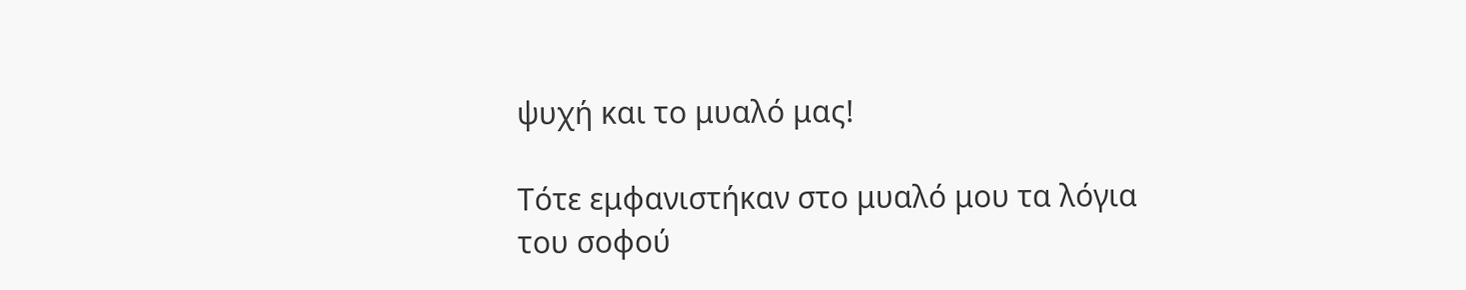ψυχή και το μυαλό μας!

Τότε εμφανιστήκαν στο μυαλό μου τα λόγια του σοφού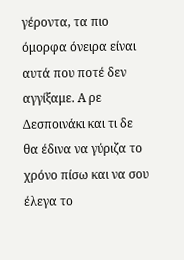γέροντα, τα πιο όμορφα όνειρα είναι αυτά που ποτέ δεν αγγίξαμε. Α ρε Δεσποινάκι και τι δε θα έδινα να γύριζα το χρόνο πίσω και να σου έλεγα το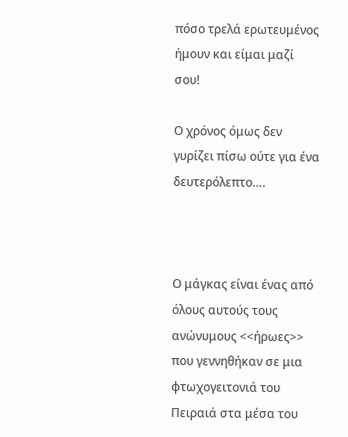πόσο τρελά ερωτευμένος ήμουν και είμαι μαζί σου!

Ο χρόνος όμως δεν γυρίζει πίσω ούτε για ένα δευτερόλεπτο….



Ο μάγκας είναι ένας από όλους αυτούς τους ανώνυμους <<ήρωες>> που γεννηθήκαν σε μια φτωχογειτονιά του Πειραιά στα μέσα του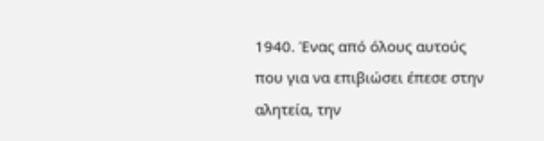1940. Ένας από όλους αυτούς που για να επιβιώσει έπεσε στην αλητεία, την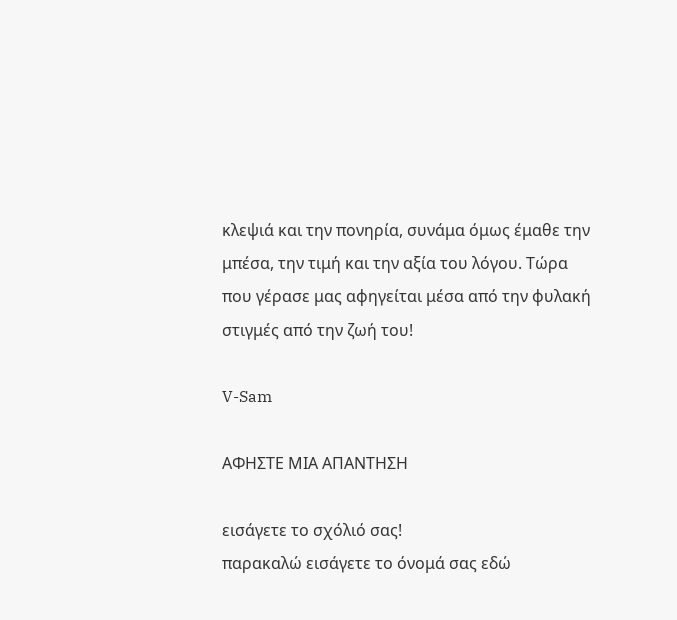κλεψιά και την πονηρία, συνάμα όμως έμαθε την μπέσα, την τιμή και την αξία του λόγου. Τώρα που γέρασε μας αφηγείται μέσα από την φυλακή στιγμές από την ζωή του!

V-Sam

ΑΦΗΣΤΕ ΜΙΑ ΑΠΑΝΤΗΣΗ

εισάγετε το σχόλιό σας!
παρακαλώ εισάγετε το όνομά σας εδώ